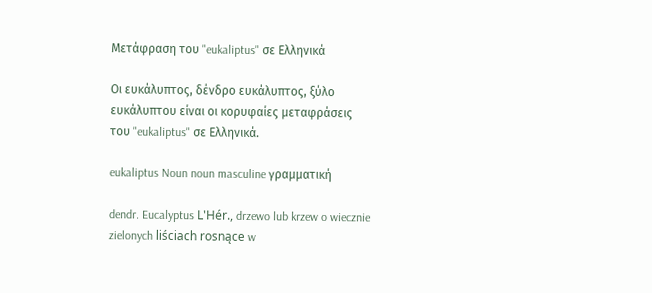Μετάφραση του "eukaliptus" σε Ελληνικά

Οι ευκάλυπτος, δένδρο ευκάλυπτος, ξύλο ευκάλυπτου είναι οι κορυφαίες μεταφράσεις του "eukaliptus" σε Ελληνικά.

eukaliptus Noun noun masculine γραμματική

dendr. Eucalyptus L'Hér., drzewo lub krzew o wiecznie zielonych liściach rosnące w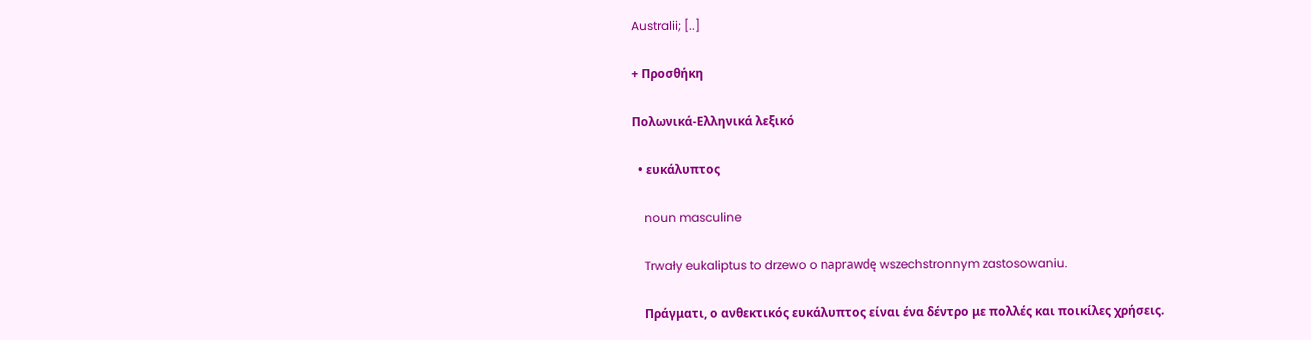Australii; [..]

+ Προσθήκη

Πολωνικά-Ελληνικά λεξικό

  • ευκάλυπτος

    noun masculine

    Trwały eukaliptus to drzewo o naprawdę wszechstronnym zastosowaniu.

    Πράγματι, ο ανθεκτικός ευκάλυπτος είναι ένα δέντρο με πολλές και ποικίλες χρήσεις.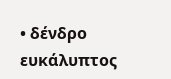• δένδρο ευκάλυπτος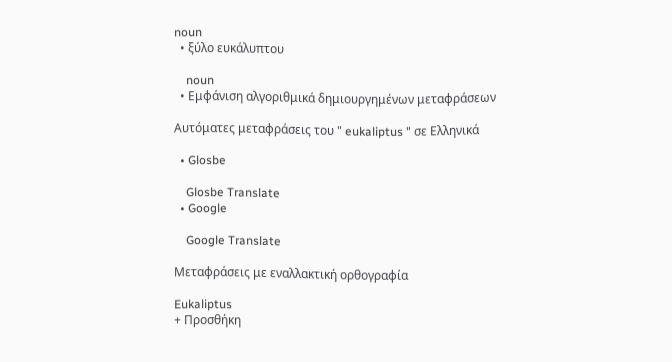noun
  • ξύλο ευκάλυπτου

    noun
  • Εμφάνιση αλγοριθμικά δημιουργημένων μεταφράσεων

Αυτόματες μεταφράσεις του " eukaliptus " σε Ελληνικά

  • Glosbe

    Glosbe Translate
  • Google

    Google Translate

Μεταφράσεις με εναλλακτική ορθογραφία

Eukaliptus
+ Προσθήκη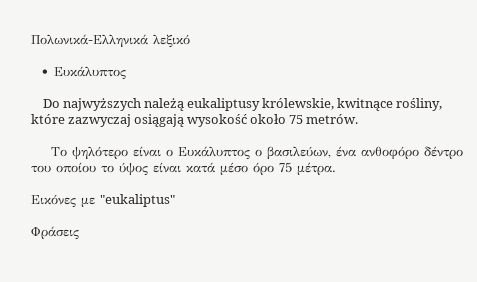Πολωνικά-Ελληνικά λεξικό

  • Ευκάλυπτος

    Do najwyższych należą eukaliptusy królewskie, kwitnące rośliny, które zazwyczaj osiągają wysokość około 75 metrów.

    Το ψηλότερο είναι ο Ευκάλυπτος ο βασιλεύων, ένα ανθοφόρο δέντρο του οποίου το ύψος είναι κατά μέσο όρο 75 μέτρα.

Εικόνες με "eukaliptus"

Φράσεις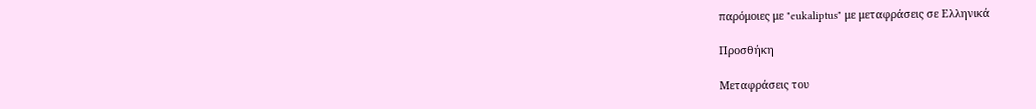παρόμοιες με "eukaliptus" με μεταφράσεις σε Ελληνικά

Προσθήκη

Μεταφράσεις του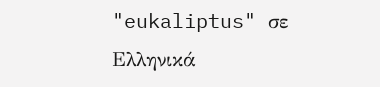"eukaliptus" σε Ελληνικά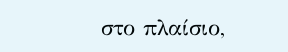στο πλαίσιο,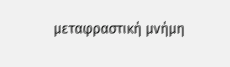μεταφραστική μνήμη